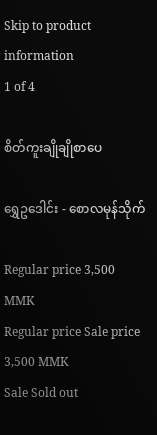Skip to product information
1 of 4

စိတ်ကူးချိုချိုစာပေ

ရွှေဥဒေါင်း - စောလမုန်သိုက်

Regular price 3,500 MMK
Regular price Sale price 3,500 MMK
Sale Sold out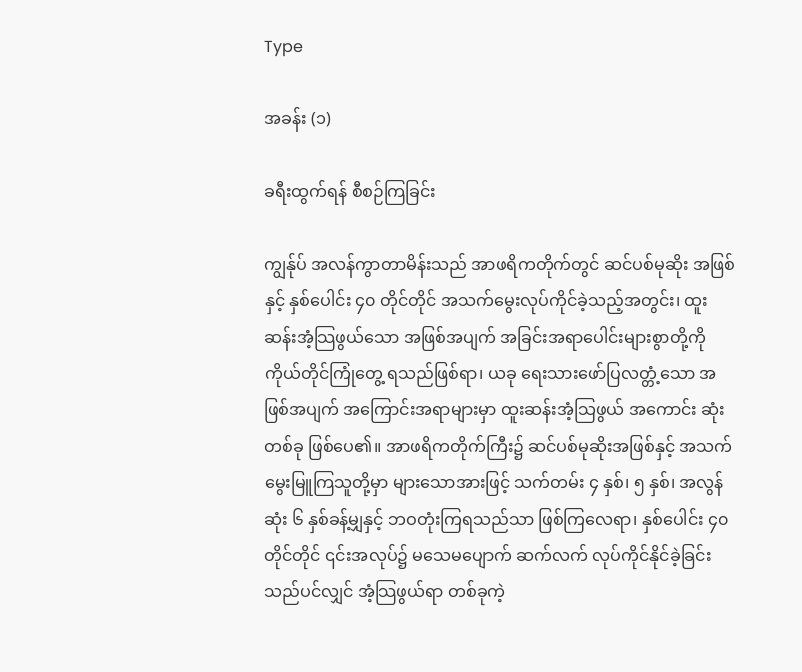Type

အခန်း (၁)

ခရီးထွက်ရန် စီစဉ်ကြခြင်း

ကျွန်ုပ် အလန်ကွာတာမိန်းသည် အာဖရိကတိုက်တွင် ဆင်ပစ်မုဆိုး အဖြစ်နှင့် နှစ်ပေါင်း ၄၀ တိုင်တိုင် အသက်မွေးလုပ်ကိုင်ခဲ့သည့်အတွင်း၊ ထူးဆန်းအံ့သြဖွယ်သော အဖြစ်အပျက် အခြင်းအရာပေါင်းများစွာတို့ကို ကိုယ်တိုင်ကြုံတွေ့ ရသည်ဖြစ်ရာ၊ ယခု ရေးသားဖော်ပြလတ္တံ့သော အဖြစ်အပျက် အကြောင်းအရာများမှာ ထူးဆန်းအံ့သြဖွယ် အကောင်း ဆုံးတစ်ခု ဖြစ်ပေ၏။ အာဖရိကတိုက်ကြီး၌ ဆင်ပစ်မုဆိုးအဖြစ်နှင့် အသက်မွေးမြူကြသူတို့မှာ များသောအားဖြင့် သက်တမ်း ၄ နှစ်၊ ၅ နှစ်၊ အလွန်ဆုံး ၆ နှစ်ခန့်မျှနှင့် ဘဝတုံးကြရသည်သာ ဖြစ်ကြလေရာ၊ နှစ်ပေါင်း ၄၀ တိုင်တိုင် ၎င်းအလုပ်၌ မသေမပျောက် ဆက်လက် လုပ်ကိုင်နိုင်ခဲ့ခြင်းသည်ပင်လျှင် အံ့သြဖွယ်ရာ တစ်ခုကဲ့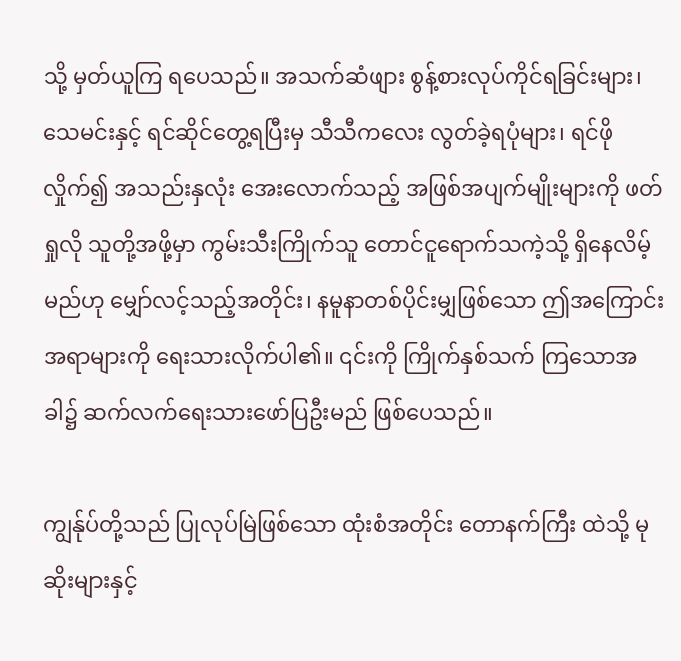သို့ မှတ်ယူကြ ရပေသည်။ အသက်ဆံဖျား စွန့်စားလုပ်ကိုင်ရခြင်းများ၊ သေမင်းနှင့် ရင်ဆိုင်တွေ့ရပြီးမှ သီသီကလေး လွတ်ခဲ့ရပုံများ၊ ရင်ဖိုလှိုက်၍ အသည်းနှလုံး အေးလောက်သည့် အဖြစ်အပျက်မျိုးများကို ဖတ်ရှုလို သူတို့အဖို့မှာ ကွမ်းသီးကြိုက်သူ တောင်ငူရောက်သကဲ့သို့ ရှိနေလိမ့် မည်ဟု မျှော်လင့်သည့်အတိုင်း၊ နမူနာတစ်ပိုင်းမျှဖြစ်သော ဤအကြောင်းအရာများကို ရေးသားလိုက်ပါ၏။ ၎င်းကို ကြိုက်နှစ်သက် ကြသောအခါ၌ ဆက်လက်ရေးသားဖော်ပြဦးမည် ဖြစ်ပေသည်။

ကျွန်ုပ်တို့သည် ပြုလုပ်မြဲဖြစ်သော ထုံးစံအတိုင်း တောနက်ကြီး ထဲသို့ မုဆိုးများနှင့်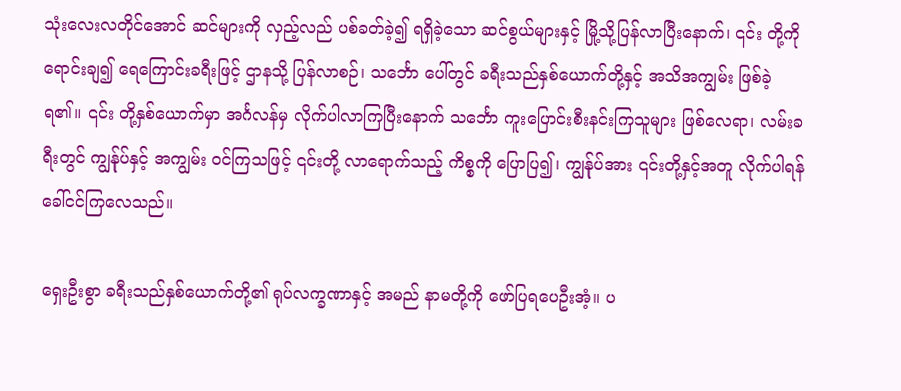သုံးလေးလတိုင်အောင် ဆင်များကို လှည့်လည် ပစ်ခတ်ခဲ့၍ ရရှိခဲ့သော ဆင်စွယ်များနှင့် မြို့သို့ပြန်လာပြီးနောက်၊ ၎င်း တို့ကို ရောင်းချ၍ ရေကြောင်းခရီးဖြင့် ဌာနသို့ ပြန်လာစဉ်၊ သင်္ဘော ပေါ်တွင် ခရီးသည်နှစ်ယောက်တို့နှင့် အသိအကျွမ်း ဖြစ်ခဲ့ရ၏။ ၎င်း တို့နှစ်ယောက်မှာ အင်္ဂလန်မှ လိုက်ပါလာကြပြီးနောက် သင်္ဘော ကူးပြောင်းစီးနင်းကြသူများ ဖြစ်လေရာ၊ လမ်းခရီးတွင် ကျွန်ုပ်နှင့် အကျွမ်း ဝင်ကြသဖြင့် ၎င်းတို့ လာရောက်သည့် ကိစ္စကို ပြောပြ၍၊ ကျွန်ုပ်အား ၎င်းတို့နှင့်အတူ လိုက်ပါရန် ခေါ်ငင်ကြလေသည်။

ရှေးဦးစွာ ခရီးသည်နှစ်ယောက်တို့၏ ရုပ်လက္ခဏာနှင့် အမည် နာမတို့ကို ဖော်ပြရပေဦးအံ့။ ပ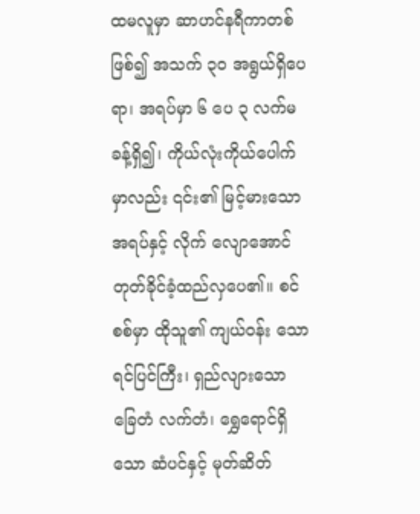ထမလူမှာ ဆာဟင်နရီကာတစ်ဖြစ်၍ အသက် ၃၀ အရွယ်ရှိပေရာ၊ အရပ်မှာ ၆ ပေ ၃ လက်မခန့်ရှိ၍၊ ကိုယ်လုံးကိုယ်ပေါက်မှာလည်း ၎င်း၏ မြင့်မားသောအရပ်နှင့် လိုက် လျောအောင် တုတ်ခိုင်ခံ့ထည်လှပေ၏။ စင်စစ်မှာ ထိုသူ၏ ကျယ်ဝန်း သော ရင်ပြင်ကြီး၊ ရှည်လျားသော ခြေတံ လက်တံ၊ ရွှေရောင်ရှိသော ဆံပင်နှင့် မုတ်ဆိတ်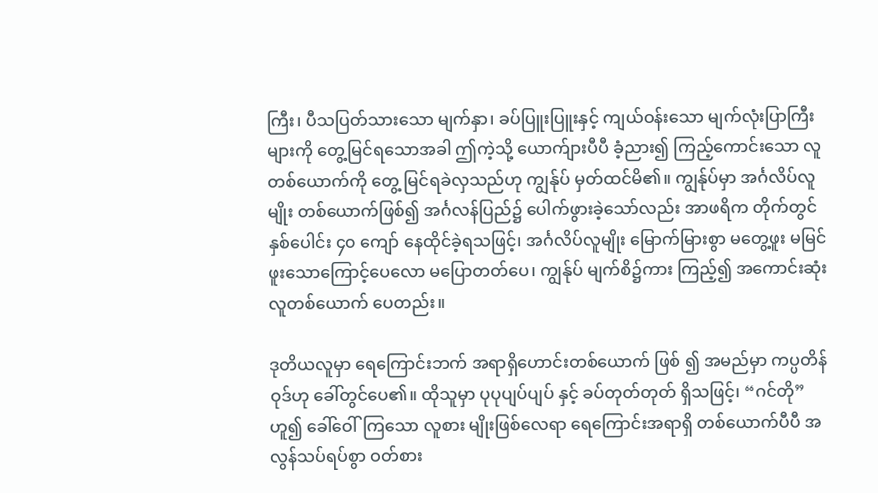ကြီး၊ ပီသပြတ်သားသော မျက်နှာ၊ ခပ်ပြူးပြူးနှင့် ကျယ်ဝန်းသော မျက်လုံးပြာကြီးများကို တွေ့မြင်ရသောအခါ ဤကဲ့သို့ ယောက်ျားပီပီ ခံ့ညား၍ ကြည့်ကောင်းသော လူတစ်ယောက်ကို တွေ့ မြင်ရခဲလှသည်ဟု ကျွန်ုပ် မှတ်ထင်မိ၏။ ကျွန်ုပ်မှာ အင်္ဂလိပ်လူမျိုး တစ်ယောက်ဖြစ်၍ အင်္ဂလန်ပြည်၌ ပေါက်ဖွားခဲ့သော်လည်း အာဖရိက တိုက်တွင် နှစ်ပေါင်း ၄၀ ကျော် နေထိုင်ခဲ့ရသဖြင့်၊ အင်္ဂလိပ်လူမျိုး မြောက်မြားစွာ မတွေ့ဖူး မမြင်ဖူးသောကြောင့်ပေလော မပြောတတ်ပေ၊ ကျွန်ုပ် မျက်စိ၌ကား ကြည့်၍ အကောင်းဆုံး လူတစ်ယောက် ပေတည်း။

ဒုတိယလူမှာ ရေကြောင်းဘက် အရာရှိဟောင်းတစ်ယောက် ဖြစ် ၍ အမည်မှာ ကပ္ပတိန်ဝုဒ်ဟု ခေါ်တွင်ပေ၏။ ထိုသူမှာ ပုပုပျပ်ပျပ် နှင့် ခပ်တုတ်တုတ် ရှိသဖြင့်၊ “ဂင်တို” ဟူ၍ ခေါ်ဝေါ်ကြသော လူစား မျိုးဖြစ်လေရာ ရေကြောင်းအရာရှိ တစ်ယောက်ပီပီ အလွန်သပ်ရပ်စွာ ဝတ်စား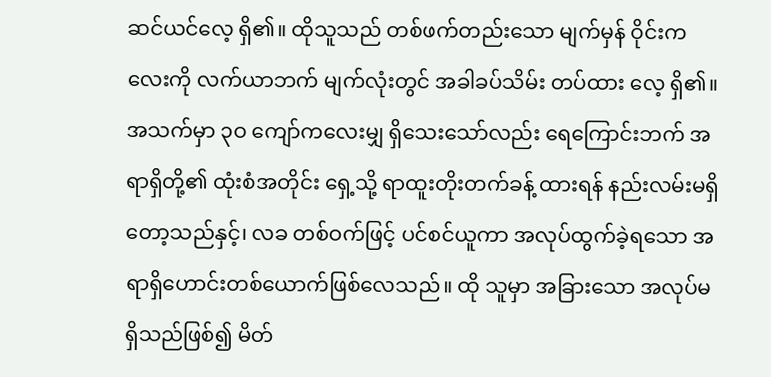ဆင်ယင်လေ့ ရှိ၏။ ထိုသူသည် တစ်ဖက်တည်းသော မျက်မှန် ဝိုင်းကလေးကို လက်ယာဘက် မျက်လုံးတွင် အခါခပ်သိမ်း တပ်ထား လေ့ ရှိ၏။ အသက်မှာ ၃ဝ ကျော်ကလေးမျှ ရှိသေးသော်လည်း ရေကြောင်းဘက် အရာရှိတို့၏ ထုံးစံအတိုင်း ရှေ့သို့ ရာထူးတိုးတက်ခန့် ထားရန် နည်းလမ်းမရှိတော့သည်နှင့်၊ လခ တစ်ဝက်ဖြင့် ပင်စင်ယူကာ အလုပ်ထွက်ခဲ့ရသော အရာရှိဟောင်းတစ်ယောက်ဖြစ်လေသည်။ ထို သူမှာ အခြားသော အလုပ်မရှိသည်ဖြစ်၍ မိတ်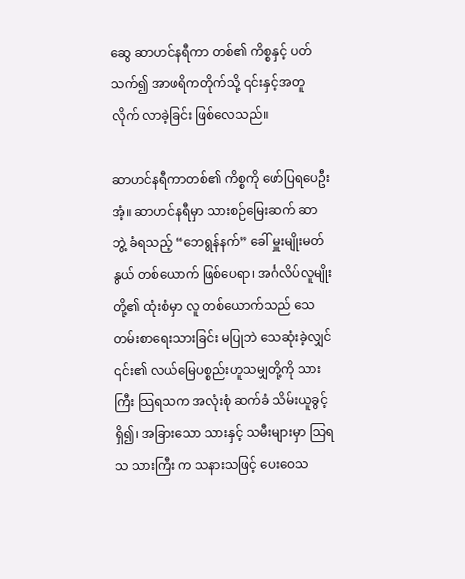ဆွေ ဆာဟင်နရီကာ တစ်၏ ကိစ္စနှင့် ပတ်သက်၍ အာဖရိကတိုက်သို့ ၎င်းနှင့်အတူ လိုက် လာခဲ့ခြင်း ဖြစ်လေသည်။

ဆာဟင်နရီကာတစ်၏ ကိစ္စကို ဖော်ပြရပေဦးအံ့။ ဆာဟင်နရီမှာ သားစဉ်မြေးဆက် ဆာ ဘွဲ့ ခံရသည့် “ဘေရွန်နက်” ခေါ် မှူးမျိုးမတ် နွယ် တစ်ယောက် ဖြစ်ပေရာ၊ အင်္ဂလိပ်လူမျိုးတို့၏ ထုံးစံမှာ လူ တစ်ယောက်သည် သေတမ်းစာရေးသားခြင်း မပြုဘဲ သေဆုံးခဲ့လျှင် ၎င်း၏ လယ်မြေပစ္စည်းဟူသမျှတို့ကို သားကြီး သြရသက အလုံးစုံ ဆက်ခံ သိမ်းယူခွင့်ရှိ၍၊ အခြားသော သားနှင့် သမီးများမှာ သြရသ သားကြီး က သနားသဖြင့် ပေးဝေသ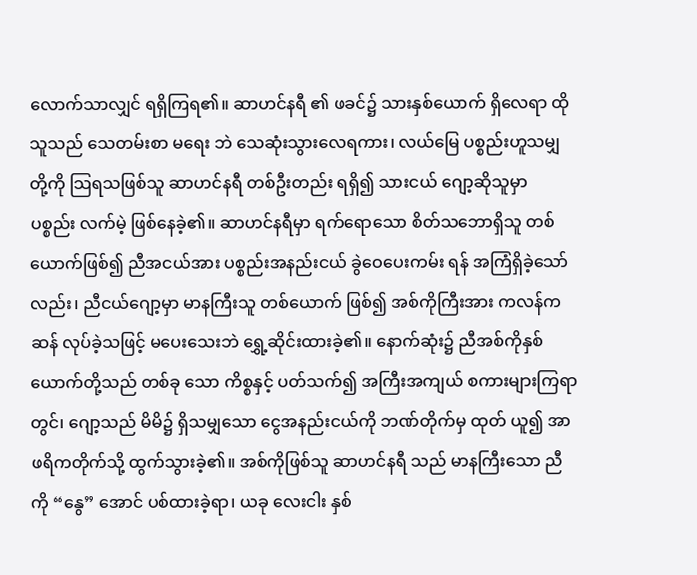လောက်သာလျှင် ရရှိကြရ၏။ ဆာဟင်နရီ ၏ ဖခင်၌ သားနှစ်ယောက် ရှိလေရာ ထိုသူသည် သေတမ်းစာ မရေး ဘဲ သေဆုံးသွားလေရကား၊ လယ်မြေ ပစ္စည်းဟူသမျှတို့ကို သြရသဖြစ်သူ ဆာဟင်နရီ တစ်ဦးတည်း ရရှိ၍ သားငယ် ဂျော့ဆိုသူမှာ ပစ္စည်း လက်မဲ့ ဖြစ်နေခဲ့၏။ ဆာဟင်နရီမှာ ရက်ရောသော စိတ်သဘောရှိသူ တစ်ယောက်ဖြစ်၍ ညီအငယ်အား ပစ္စည်းအနည်းငယ် ခွဲဝေပေးကမ်း ရန် အကြံရှိခဲ့သော်လည်း၊ ညီငယ်ဂျော့မှာ မာနကြီးသူ တစ်ယောက် ဖြစ်၍ အစ်ကိုကြီးအား ကလန်ကဆန် လုပ်ခဲ့သဖြင့် မပေးသေးဘဲ ရွှေ့ဆိုင်းထားခဲ့၏။ နောက်ဆုံး၌ ညီအစ်ကိုနှစ်ယောက်တို့သည် တစ်ခု သော ကိစ္စနှင့် ပတ်သက်၍ အကြီးအကျယ် စကားများကြရာတွင်၊ ဂျော့သည် မိမိ၌ ရှိသမျှသော ငွေအနည်းငယ်ကို ဘဏ်တိုက်မှ ထုတ် ယူ၍ အာဖရိကတိုက်သို့ ထွက်သွားခဲ့၏။ အစ်ကိုဖြစ်သူ ဆာဟင်နရီ သည် မာနကြီးသော ညီကို “နွေ” အောင် ပစ်ထားခဲ့ရာ၊ ယခု လေးငါး နှစ်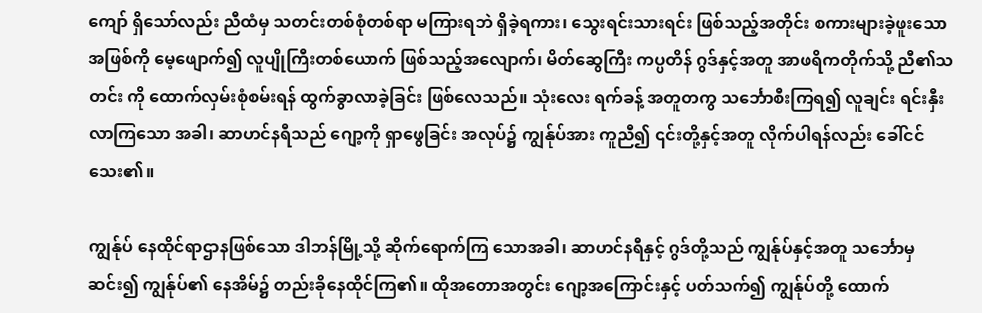ကျော် ရှိသော်လည်း ညီထံမှ သတင်းတစ်စုံတစ်ရာ မကြားရဘဲ ရှိခဲ့ရကား၊ သွေးရင်းသားရင်း ဖြစ်သည့်အတိုင်း စကားများခဲ့ဖူးသော အဖြစ်ကို မေ့ဖျောက်၍ လူပျိုကြီးတစ်ယောက် ဖြစ်သည့်အလျောက်၊ မိတ်ဆွေကြီး ကပ္ပတိန် ဂွဒ်နှင့်အတူ အာဖရိကတိုက်သို့ ညီ၏သတင်း ကို ထောက်လှမ်းစုံစမ်းရန် ထွက်ခွာလာခဲ့ခြင်း ဖြစ်လေသည်။ သုံးလေး ရက်ခန့် အတူတကွ သင်္ဘောစီးကြရ၍ လူချင်း ရင်းနှီးလာကြသော အခါ၊ ဆာဟင်နရီသည် ဂျော့ကို ရှာဖွေခြင်း အလုပ်၌ ကျွန်ုပ်အား ကူညီ၍ ၎င်းတို့နှင့်အတူ လိုက်ပါရန်လည်း ခေါ်ငင်သေး၏။

ကျွန်ုပ် နေထိုင်ရာဌာနဖြစ်သော ဒါဘန်မြို့သို့ ဆိုက်ရောက်ကြ သောအခါ၊ ဆာဟင်နရီနှင့် ဂွဒ်တို့သည် ကျွန်ုပ်နှင့်အတူ သင်္ဘောမှ ဆင်း၍ ကျွန်ုပ်၏ နေအိမ်၌ တည်းခိုနေထိုင်ကြ၏။ ထိုအတောအတွင်း ဂျော့အကြောင်းနှင့် ပတ်သက်၍ ကျွန်ုပ်တို့ ထောက်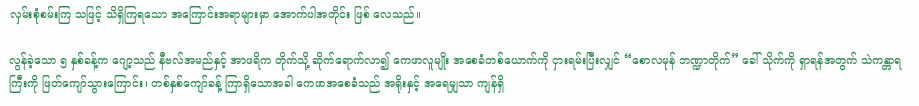လှမ်းစုံစမ်းကြ သဖြင့် သိရှိကြရသော အကြောင်းအရာများမှာ အောက်ပါအတိုင်း ဖြစ် လေသည်။

လွန်ခဲ့သော ၅ နှစ်ခန့်က ဂျော့သည် နီဗလ်အမည်နှင့် အာဖရိက တိုက်သို့ ဆိုက်ရောက်လာ၍ ကေဖာလူမျိုး အစေခံတစ်ယောက်ကို ငှားရမ်းပြီးလျှင် “စောလမုန် ဘဏ္ဍာတိုက်” ခေါ် သိုက်ကို ရှာရန်အတွက် သဲကန္တာရကြီးကို ဖြတ်ကျော်သွားကြောင်း၊ တစ်နှစ်ကျော်ခန့် ကြာရှိသောအခါ ကေဖာအစေခံသည် အရိုးနှင့် အရေမျှသာ ကျန်ရှိ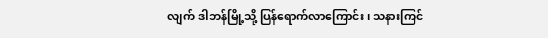လျက် ဒါဘန်မြို့သို့ ပြန်ရောက်လာကြောင်း၊ သနားကြင်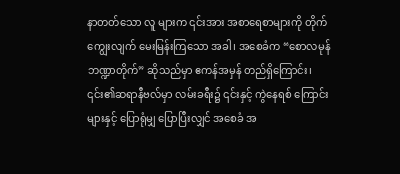နာတတ်သော လူ များက ၎င်းအား အစာရေစာများကို တိုက်ကျွေးလျက် မေးမြန်းကြသော အခါ၊ အစေခံက “စောလမုန် ဘဏ္ဍာတိုက်” ဆိုသည်မှာ ဧကန်အမှန် တည်ရှိကြောင်း၊ ၎င်း၏ဆရာနီဗလ်မှာ လမ်းခရီး၌ ၎င်းနှင့် ကွဲနေရစ် ကြောင်းများနှင့် ပြောရုံမျှ ပြောပြီးလျှင် အစေခံ အ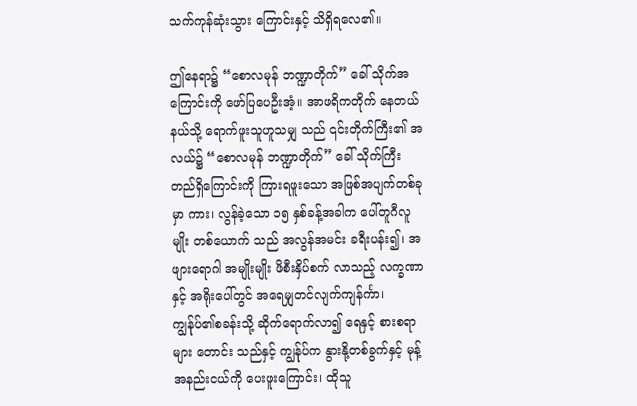သက်ကုန်ဆုံးသွား ကြောင်းနှင့် သိရှိရလေ၏။

ဤနေရာ၌ “စောလမုန် ဘဏ္ဍာတိုက်” ခေါ် သိုက်အကြောင်းကို ဖော်ပြပေဦးအံ့။ အာဖရိကတိုက် နေတယ်နယ်သို့ ရောက်ဖူးသူဟူသမျှ သည် ၎င်းတိုက်ကြီး၏ အလယ်၌ “စောလမုန် ဘဏ္ဍာတိုက်” ခေါ် သိုက်ကြီးတည်ရှိကြောင်းကို ကြားရဖူးသော အဖြစ်အပျက်တစ်ခုမှာ ကား၊ လွန်ခဲ့သော ၁၅ နှစ်ခန့်အခါက ပေါ်တူဂီလူမျိုး တစ်ယောက် သည် အလွန်အမင်း ခရီးပန်း၍၊ အဖျားရောဂါ အမျိုးမျိုး ဖိစီးနှိပ်စက် လာသည့် လက္ခဏာနှင့် အရိုးပေါ်တွင် အရေမျှတင်လျက်ကျန်င်္ကာ၊ ကျွန်ုပ်၏စခန်းသို့ ဆိုက်ရောက်လာ၍ ရေနှင့် စားစရာများ တောင်း သည်နှင့် ကျွန်ုပ်က နွားနို့တစ်ခွက်နှင့် မုန့်အနည်းငယ်ကို ပေးဖူးကြောင်း၊ ထိုသူ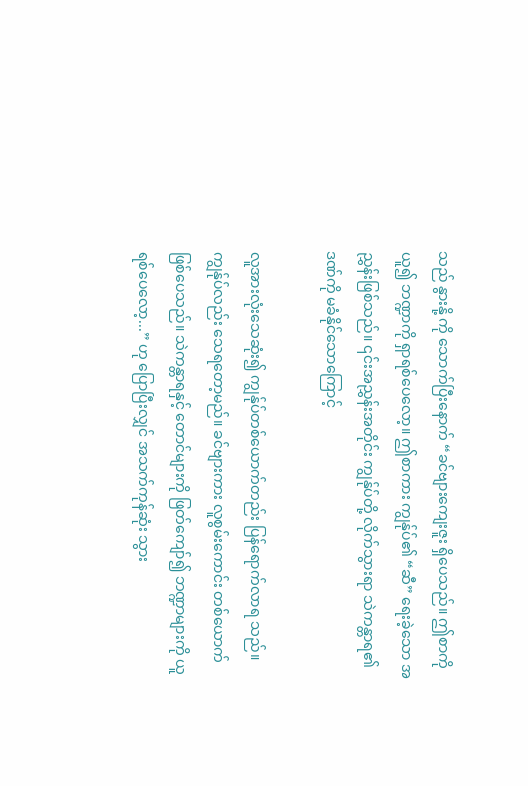သည် နွားနို့ ကို သောက်ပြီးနောက် “ခင်ဗျားကျေးဇူး ရှိပေသည်။ ဤစာကို ယူ၍ ဘဏ္ဍာကို ရှာရစ်ပေလော့။ ဤစာကား ကျွန်ုပ်၏ “ဆီ” ရေးခဲ့သော အညွှန်းဖြစ်သည်။ ၎င်းအညွှန်းအတိုင်း ကျွန်ုပ်တို့ လိုက်သွားရာ သဲကန္တာရ၏ ဒဏ်ကို မခံနိုင်သောကြောင့်

လူအားလုံးသေဆုံး၍ ကျွန်ုပ်တစ်ယောက်တည်း ပြန်ရောက်လာရ သည်။ ကျွန်ုပ်လည်း သေရတော့မည်။ ခင်ဗျားကား လူစွမ်းကောင်း တစ်ယောက် ဖြစ်ပေသည်။ သဲကန္တာရနှင့် တောင်များကို ဖြတ်ကျော်၍ ဘဏ္ဍာများကို ယူရစ်ပေလော့...” ဟု ပြောပြီးလျှင် အသက်ကုန်ဆုံး သွား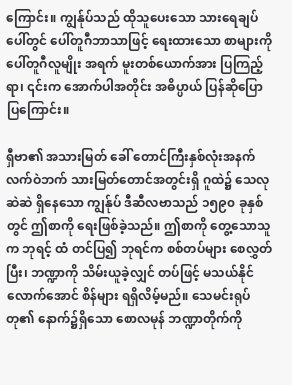ကြောင်း။ ကျွန်ုပ်သည် ထိုသူပေးသော သားရေချပ်ပေါ်တွင် ပေါ်တူဂီဘာသာဖြင့် ရေးထားသော စာများကို ပေါ်တူဂီလူမျိုး အရက် မူးတစ်ယောက်အား ပြကြည့်ရာ၊ ၎င်းက အောက်ပါအတိုင်း အဓိပ္ပာယ် ပြန်ဆိုပြောပြကြောင်း။

ရှီဗာ၏ အသားမြတ် ခေါ် တောင်ကြီးနှစ်လုံးအနက် လက်ဝဲဘက် သားမြတ်တောင်အတွင်းရှိ ဂူထဲ၌ သေလု ဆဲဆဲ ရှိနေသော ကျွန်ုပ် ဒီဆီလဗာသည် ၁၅၉၀ ခုနှစ်တွင် ဤစာကို ရေးဖြစ်ခဲ့သည်။ ဤစာကို တွေ့သောသူက ဘုရင့် ထံ တင်ပြ၍ ဘုရင်က စစ်တပ်များ စေလွှတ်ပြီး၊ ဘဏ္ဍာကို သိမ်းယူခဲ့လျှင် တပ်ဖြင့် မသယ်နိုင်လောက်အောင် စိန်များ ရရှိလိမ့်မည်။ သေမင်းရုပ်တု၏ နောက်၌ရှိသော စောလမုန် ဘဏ္ဍာတိုက်ကို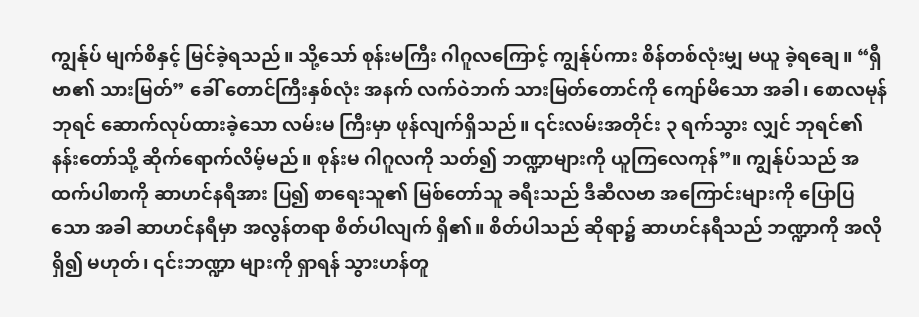ကျွန်ုပ် မျက်စိနှင့် မြင်ခဲ့ရသည်။ သို့သော် စုန်းမကြီး ဂါဂူလကြောင့် ကျွန်ုပ်ကား စိန်တစ်လုံးမျှ မယူ ခဲ့ရချေ။ “ရှီဗာ၏ သားမြတ်” ခေါ် တောင်ကြီးနှစ်လုံး အနက် လက်ဝဲဘက် သားမြတ်တောင်ကို ကျော်မိသော အခါ၊ စောလမုန်ဘုရင် ဆောက်လုပ်ထားခဲ့သော လမ်းမ ကြီးမှာ ဖုန်လျက်ရှိသည်။ ၎င်းလမ်းအတိုင်း ၃ ရက်သွား လျှင် ဘုရင်၏ နန်းတော်သို့ ဆိုက်ရောက်လိမ့်မည်။ စုန်းမ ဂါဂူလကို သတ်၍ ဘဏ္ဍာများကို ယူကြလေကုန်”။ ကျွန်ုပ်သည် အထက်ပါစာကို ဆာဟင်နရီအား ပြ၍ စာရေးသူ၏ မြစ်တော်သူ ခရီးသည် ဒီဆီလဗာ အကြောင်းများကို ပြောပြသော အခါ ဆာဟင်နရီမှာ အလွန်တရာ စိတ်ပါလျက် ရှိ၏။ စိတ်ပါသည် ဆိုရာ၌ ဆာဟင်နရီသည် ဘဏ္ဍာကို အလိုရှိ၍ မဟုတ်၊ ၎င်းဘဏ္ဍာ များကို ရှာရန် သွားဟန်တူ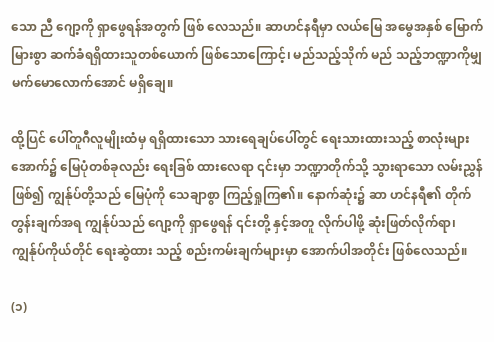သော ညီ ဂျော့ကို ရှာဖွေရန်အတွက် ဖြစ် လေသည်။ ဆာဟင်နရီမှာ လယ်မြေ အမွေအနှစ် မြောက်မြားစွာ ဆက်ခံရရှိထားသူတစ်ယောက် ဖြစ်သောကြောင့်၊ မည်သည့်သိုက် မည် သည့်ဘဏ္ဍာကိုမျှ မက်မောလောက်အောင် မရှိချေ။

ထို့ပြင် ပေါ်တူဂီလူမျိုးထံမှ ရရှိထားသော သားရေချပ်ပေါ်တွင် ရေးသားထားသည့် စာလုံးများအောက်၌ မြေပုံတစ်ခုလည်း ရေးခြစ် ထားလေရာ ၎င်းမှာ ဘဏ္ဍာတိုက်သို့ သွားရာသော လမ်းညွှန်ဖြစ်၍ ကျွန်ုပ်တို့သည် မြေပုံကို သေချာစွာ ကြည့်ရှုကြ၏။ နောက်ဆုံး၌ ဆာ ဟင်နရီ၏ တိုက်တွန်းချက်အရ ကျွန်ုပ်သည် ဂျော့ကို ရှာဖွေရန် ၎င်းတို့ နှင့်အတူ လိုက်ပါဖို့ ဆုံးဖြတ်လိုက်ရာ၊ ကျွန်ုပ်ကိုယ်တိုင် ရေးဆွဲထား သည့် စည်းကမ်းချက်များမှာ အောက်ပါအတိုင်း ဖြစ်လေသည်။

(၁)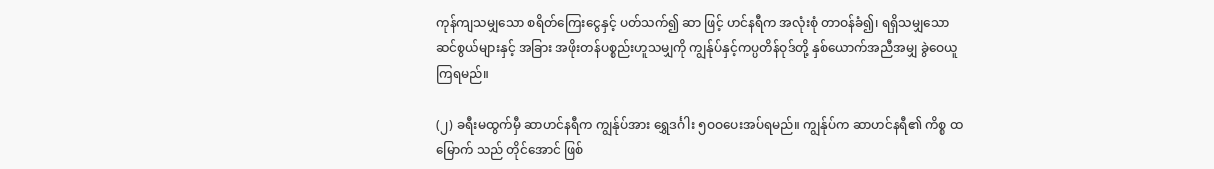ကုန်ကျသမျှသော စရိတ်ကြေးငွေနှင့် ပတ်သက်၍ ဆာ ဖြင့် ဟင်နရီက အလုံးစုံ တာဝန်ခံ၍၊ ရရှိသမျှသော ဆင်စွယ်များနှင့် အခြား အဖိုးတန်ပစ္စည်းဟူသမျှကို ကျွန်ုပ်နှင့်ကပ္ပတိန်ဝုဒ်တို့ နှစ်ယောက်အညီအမျှ ခွဲဝေယူကြရမည်။

(၂) ခရီးမထွက်မှီ ဆာဟင်နရီက ကျွန်ုပ်အား ရွှေဒင်္ဂါး ၅ဝဝပေးအပ်ရမည်။ ကျွန်ုပ်က ဆာဟင်နရီ၏ ကိစ္စ ထမြောက် သည် တိုင်အောင် ဖြစ်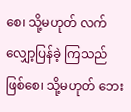စေ၊ သို့မဟုတ် လက်လျှော့ပြန်ခဲ့ ကြသည် ဖြစ်စေ၊ သို့မဟုတ် ဘေး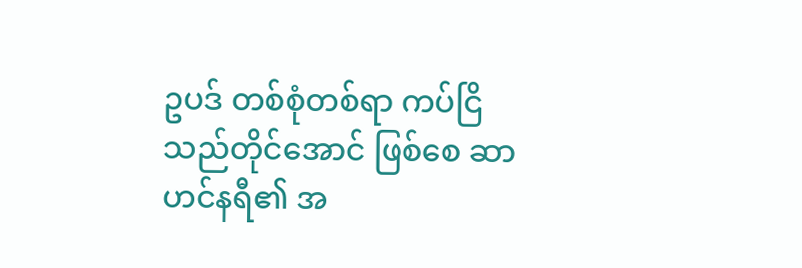ဥပဒ် တစ်စုံတစ်ရာ ကပ်ငြိသည်တိုင်အောင် ဖြစ်စေ ဆာဟင်နရီ၏ အ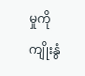မှုကို ကျိုးနွံ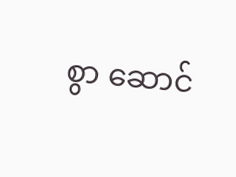စွာ ဆောင်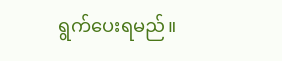ရွက်ပေးရမည်။